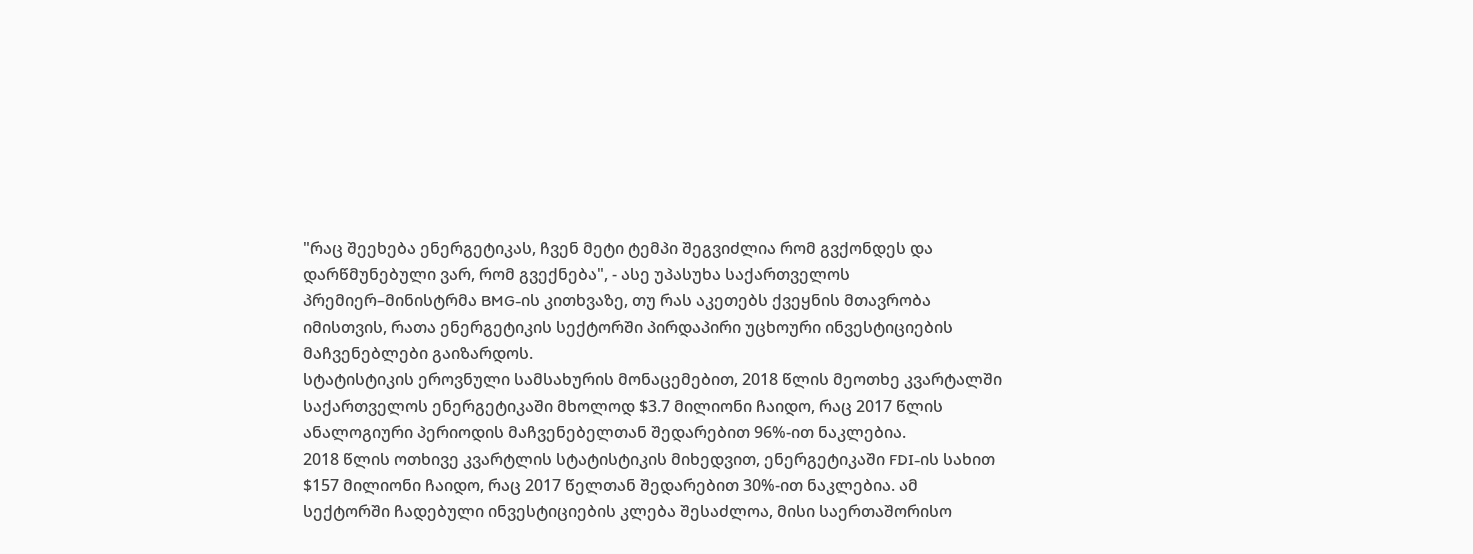"რაც შეეხება ენერგეტიკას, ჩვენ მეტი ტემპი შეგვიძლია რომ გვქონდეს და დარწმუნებული ვარ, რომ გვექნება", - ასე უპასუხა საქართველოს პრემიერ–მინისტრმა BMG-ის კითხვაზე, თუ რას აკეთებს ქვეყნის მთავრობა იმისთვის, რათა ენერგეტიკის სექტორში პირდაპირი უცხოური ინვესტიციების მაჩვენებლები გაიზარდოს.
სტატისტიკის ეროვნული სამსახურის მონაცემებით, 2018 წლის მეოთხე კვარტალში საქართველოს ენერგეტიკაში მხოლოდ $3.7 მილიონი ჩაიდო, რაც 2017 წლის ანალოგიური პერიოდის მაჩვენებელთან შედარებით 96%-ით ნაკლებია.
2018 წლის ოთხივე კვარტლის სტატისტიკის მიხედვით, ენერგეტიკაში FDI-ის სახით $157 მილიონი ჩაიდო, რაც 2017 წელთან შედარებით 30%-ით ნაკლებია. ამ სექტორში ჩადებული ინვესტიციების კლება შესაძლოა, მისი საერთაშორისო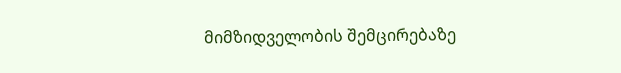მიმზიდველობის შემცირებაზე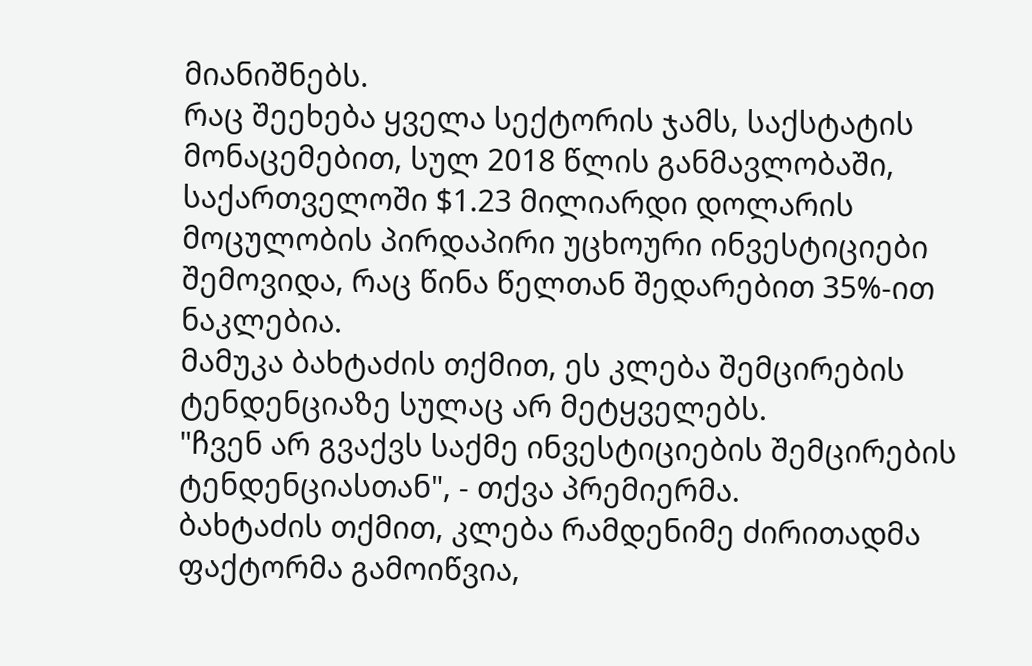მიანიშნებს.
რაც შეეხება ყველა სექტორის ჯამს, საქსტატის მონაცემებით, სულ 2018 წლის განმავლობაში, საქართველოში $1.23 მილიარდი დოლარის მოცულობის პირდაპირი უცხოური ინვესტიციები შემოვიდა, რაც წინა წელთან შედარებით 35%-ით ნაკლებია.
მამუკა ბახტაძის თქმით, ეს კლება შემცირების ტენდენციაზე სულაც არ მეტყველებს.
"ჩვენ არ გვაქვს საქმე ინვესტიციების შემცირების ტენდენციასთან", - თქვა პრემიერმა.
ბახტაძის თქმით, კლება რამდენიმე ძირითადმა ფაქტორმა გამოიწვია,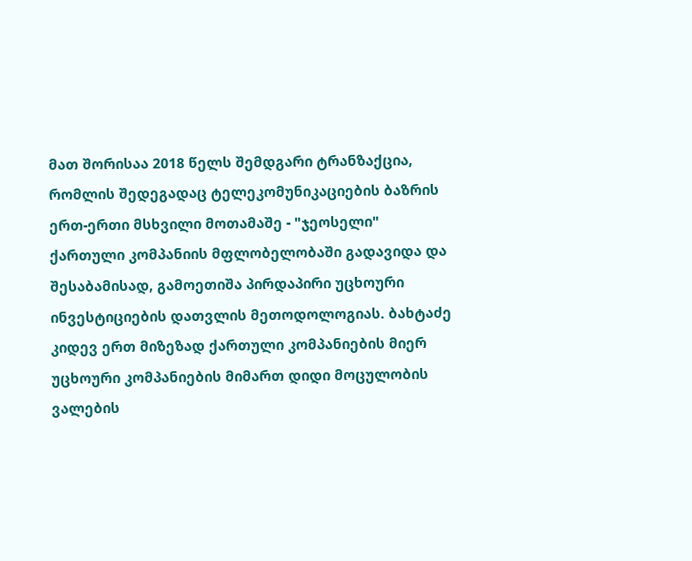მათ შორისაა 2018 წელს შემდგარი ტრანზაქცია, რომლის შედეგადაც ტელეკომუნიკაციების ბაზრის ერთ-ერთი მსხვილი მოთამაშე - "ჯეოსელი" ქართული კომპანიის მფლობელობაში გადავიდა და შესაბამისად, გამოეთიშა პირდაპირი უცხოური ინვესტიციების დათვლის მეთოდოლოგიას. ბახტაძე კიდევ ერთ მიზეზად ქართული კომპანიების მიერ უცხოური კომპანიების მიმართ დიდი მოცულობის ვალების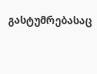გასტუმრებასაც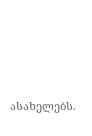ასახელებს.